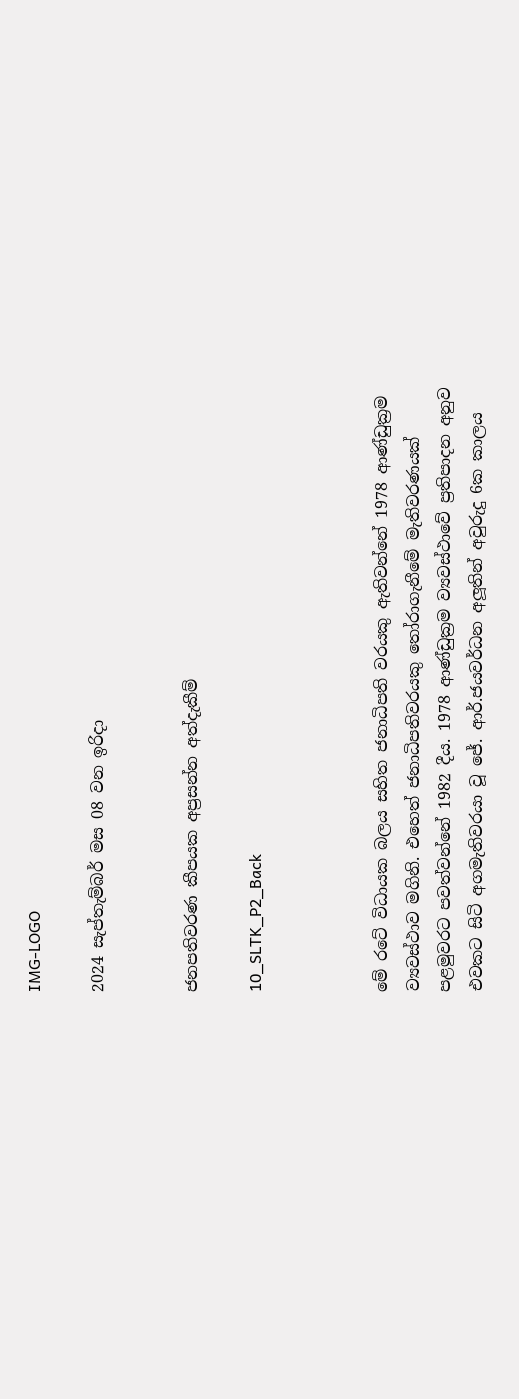IMG-LOGO

2024 සැප්තැම්බර් මස 08 වන ඉරිදා


ජනපතිවරණ කීපයක අප්‍රසන්න අත්දැකීම්

10_SLTK_P2_Back



මේ රටේ විධායක බලය සහිත ජනාධිපති වරයකු ඇතිවන්නේ 1978 ආණ්ඩුක්‍රම ව්‍යවස්ථාව මගිනි. එහෙත් ජනාධිපතිවරයකු තෝරාගැනීමේ මැතිවරණයක් පළමුවරට පවත්වන්නේ 1982 දීය. 1978 ආණ්ඩුක්‍රම ව්‍යවස්ථාවේ ප්‍රතිපාදන අනුව එවකට සිටි අගමැතිවරයා වූ ජේ. ආර්.ජයවර්ධන අලූතින් අවුරුදු 6ක කාලය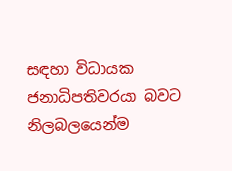සඳහා විධායක ජනාධිපතිවරයා බවට නිලබලයෙන්ම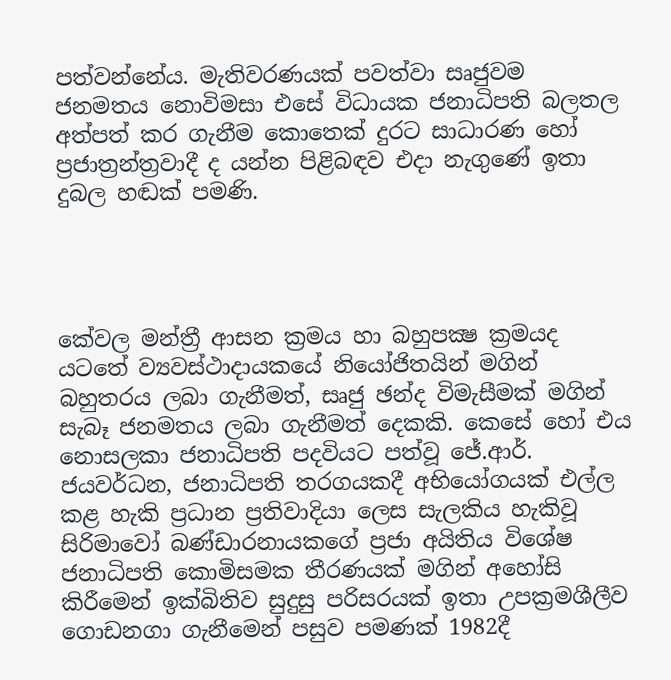පත්වන්නේය. මැතිවරණයක් පවත්වා සෘජුවම ජනමතය නොවිමසා එසේ විධායක ජනාධිපති බලතල අත්පත් කර ගැනීම කොතෙක් දුරට සාධාරණ හෝ ප්‍රජාත්‍රන්ත්‍රවාදී ද යන්න පිළිබඳව එදා නැගුණේ ඉතා දුබල හඬක් පමණි.




කේවල මන්ත්‍රී ආසන ක්‍රමය හා බහුපක්‍ෂ ක්‍රමයද යටතේ ව්‍යවස්ථාදායකයේ නියෝජිතයින් මගින් බහුතරය ලබා ගැනීමත්, සෘජු ඡන්ද විමැසීමක් මගින් සැබෑ ජනමතය ලබා ගැනීමත් දෙකකි. කෙසේ හෝ එය නොසලකා ජනාධිපති පදවියට පත්වූ ජේ.ආර්. ජයවර්ධන, ජනාධිපති තරගයකදී අභියෝගයක් එල්ල කළ හැකි ප්‍රධාන ප්‍රතිවාදියා ලෙස සැලකිය හැකිවූ සිරිමාවෝ බණ්ඩාරනායකගේ ප්‍රජා අයිතිය විශේෂ ජනාධිපති කොමිසමක තීරණයක් මගින් අහෝසි කිරීමෙන් ඉක්බිතිව සුදුසු පරිසරයක් ඉතා උපක්‍රමශීලීව ගොඩනගා ගැනීමෙන් පසුව පමණක් 1982දී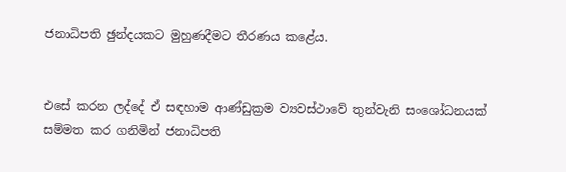ජනාධිපති ඡුන්දයකට මුහුණදීමට තීරණය කළේය.


එසේ කරන ලද්දේ ඒ සඳහාම ආණ්ඩුක්‍රම ව්‍යවස්ථාවේ තුන්වැනි සංශෝධනයක් සම්මත කර ගනිමින් ජනාධිපති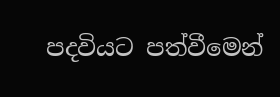පදවියට පත්වීමෙන්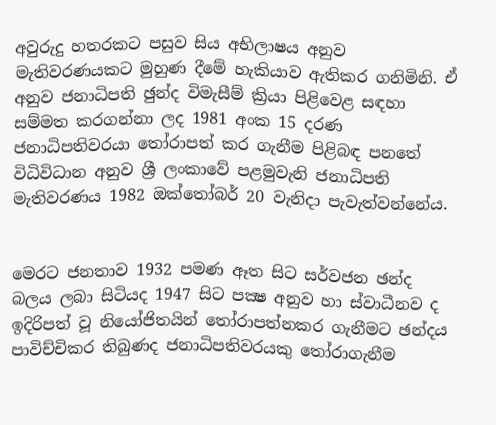අවුරුදු හතරකට පසුව සිය අභිලාෂය අනුව මැතිවරණයකට මුහුණ දීමේ හැකියාව ඇතිකර ගනිමිනි. ඒ අනුව ජනාධිපති ඡුන්ද විමැසීම් ක්‍රියා පිළිවෙළ සඳහා සම්මත කරගන්නා ලද 1981 අංක 15 දරණ ජනාධිපතිවරයා තෝරාපත් කර ගැනීම පිළිබඳ පනතේ විධිවිධාන අනුව ශ්‍රී ලංකාවේ පළමුවැනි ජනාධිපති මැතිවරණය 1982 ඔක්තෝබර් 20 වැනිදා පැවැත්වන්නේය.


මෙරට ජනතාව 1932 පමණ ඈත සිට සර්වජන ඡන්ද බලය ලබා සිටියද 1947 සිට පක්‍ෂ අනුව හා ස්වාධීනව ද ඉදිරිපත් වූ නියෝජිතයින් තෝරාපත්නකර ගැනීමට ඡන්දය පාවිච්චිකර තිබුණද ජනාධිපතිවරයකු තෝරාගැනීම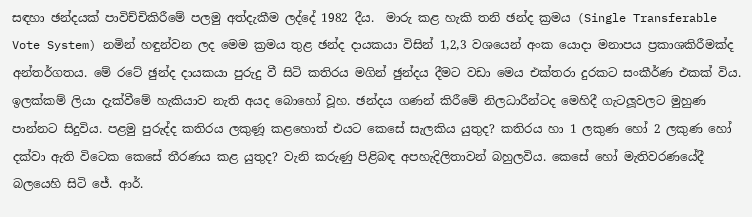සඳහා ඡන්දයක් පාවිච්චිකිරීමේ පලමු අත්දැකීම ලද්දේ 1982 දීය.  මාරු කළ හැකි තනි ඡන්ද ක්‍රමය (Single Transferable Vote System) නමින් හඳුන්වන ලද මෙම ක්‍රමය තුළ ඡන්ද දායකයා විසින් 1,2,3 වශයෙන් අංක යොදා මනාපය ප්‍රකාශකිරීමක්ද අන්තර්ගතය. මේ රටේ ඡුන්ද දායකයා පුරුදු වී සිටි කතිරය මගින් ඡුන්දය දීමට වඩා මෙය එක්තරා දුරකට සංකීර්ණ එකක් විය. ඉලක්කම් ලියා දැක්වීමේ හැකියාව නැති අයද බොහෝ වූහ. ඡන්දය ගණන් කිරීමේ නිලධාරීන්ටද මෙහිදී ගැටලූවලට මුහුණ පාන්නට සිදුවිය. පළමු පුරුද්ද කතිරය ලකුණූ කළහොත් එයට කෙසේ සැලකිය යුතුද? කතිරය හා 1 ලකුණ හෝ 2 ලකුණ හෝ දක්වා ඇති විටෙක කෙසේ තීරණය කළ යුතුද? වැනි කරුණු පිළිබඳ අපහැදිලිතාවන් බහුලවිය. කෙසේ හෝ මැතිවරණයේදී බලයෙහි සිටි ජේ. ආර්.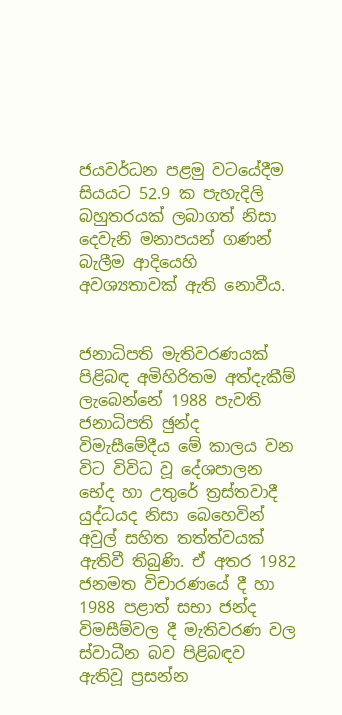ජයවර්ධන පළමු වටයේදීම සියයට 52.9 ක පැහැදිලි බහුතරයක් ලබාගත් නිසා දෙවැනි මනාපයන් ගණන් බැලීම ආදියෙහි අවශ්‍යතාවක් ඇති නොවීය.


ජනාධිපති මැතිවරණයක් පිළිබඳ අමිහිරිතම අත්දැකීම් ලැබෙන්නේ 1988 පැවති ජනාධිපති ඡුන්ද විමැසීමේදීය මේ කාලය වන විට විවිධ වූ දේශපාලන භේද හා උතුරේ ත්‍රස්තවාදී යුද්ධයද නිසා බෙහෙවින් අවුල් සහිත තත්ත්වයක් ඇතිවී තිබුණි. ඒ අතර 1982 ජනමත විචාරණයේ දී හා 1988 පළාත් සභා ජන්ද විමසීම්වල දී මැතිවරණ වල ස්වාධීන බව පිළිබඳව ඇතිවූ ප්‍රසන්න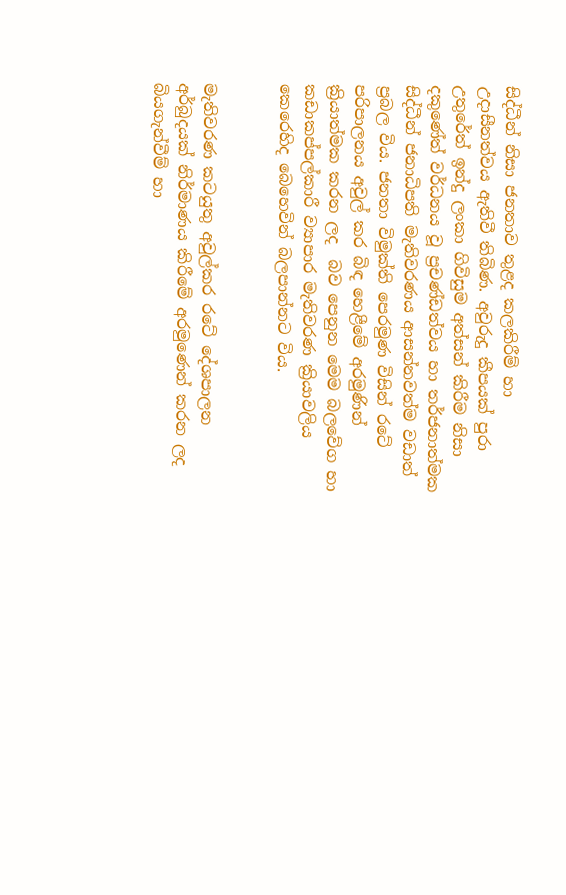සිද්ධීන් නිසා ජනතාව තුළද කලකිරීම් හා උදාසීනත්වය ඇතිවී තිබිණ. අවුරුදු කීපයක් පුරා උතුරේත් ඉන්දු ලංකා ගිවිසුම අත්සන් කිරීම නිසා දකුණේත් වර්ධනය වූ ප්‍රචණ්ඩත්වය හා තර්ජනාත්මක සිද්ධීන් ජනාධිපති මැතිවරණය ආසන්නවත්ම වඩාත් ප්‍රබල විය. ජනතා විමුක්ති පෙරමුණ විසින් රටේ පරිපාලනය අවුල් කර බිඳ හෙළීමේ අරමුණින් ක්‍රියාත්මක කරන ලද  බව පෙනුන මෙම බලවේග හා කඩාකප්පල්කාරී ව්‍යාපාර මැතිවරණ ක්‍රියාවලිය කෙරෙහිද බෙහෙවින් බලපාන්නට විය.


මැතිවරණ කටයුතු අවුල්කර රටේ දේශපාලන අර්බුදයක් නිර්මාණය කිරීමේ අරමුණෙන් කරන ලද බියගැන්වීම් හා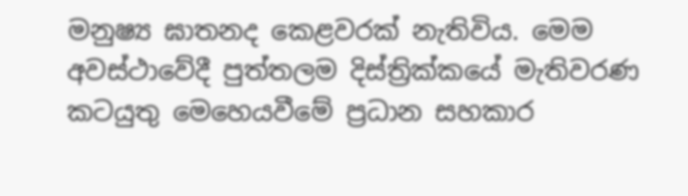මනුෂ්‍ය ඝාතනද කෙළවරක් නැතිවිය. මෙම අවස්ථාවේදී පුත්තලම දිස්ත්‍රික්කයේ මැතිවරණ කටයුතු මෙහෙයවීමේ ප්‍රධාන සහකාර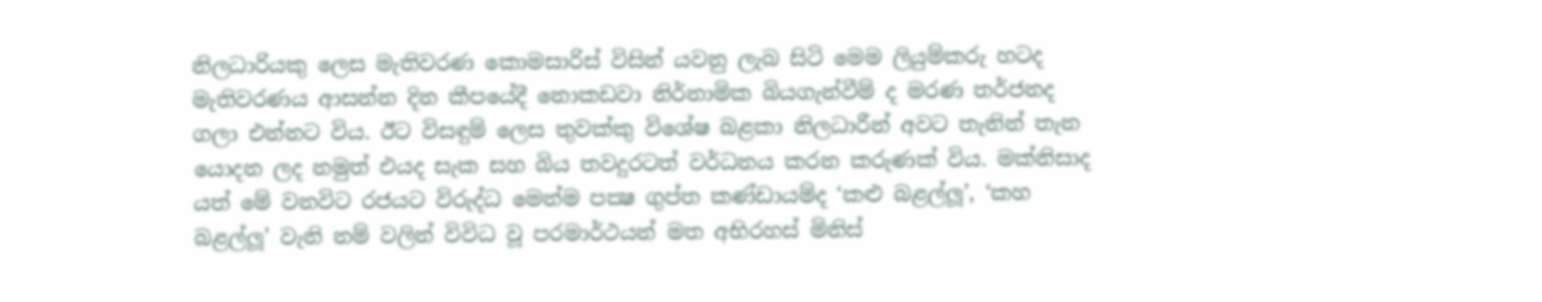නිලධාරියකු ලෙස මැතිවරණ කොමසාරිස් විසින් යවනු ලැබ සිටි මෙම ලියුම්කරු හටද මැතිවරණය ආසන්න දින කීපයේදී නොකඩවා නිර්නාමික බියගැන්වීම් ද මරණ තර්ජනද ගලා එන්නට විය. ඊට විසඳුම් ලෙස තුවක්කු විශේෂ බළකා නිලධාරීන් අවට තැනින් තැන යොදන ලද නමුත් එයද සැක සහ බිය තවදුරටත් වර්ධනය කරන කරුණක් විය. මක්නිසාද යත් මේ වනවිට රජයට විරුද්ධ මෙන්ම පක්‍ෂ ගුප්ත කණ්ඩායම්ද ‘කළු බළල්ලූ’, ‘කහ බළල්ලූ’ වැනි නම් වලින් විවිධ වූ පරමාර්ථයන් මත අභිරහස් මිනිස්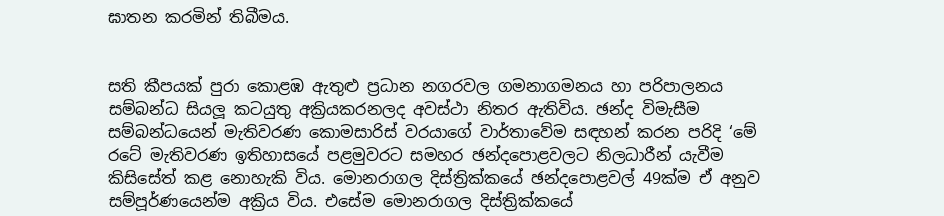ඝාතන කරමින් තිබීමය.


සති කීපයක් පුරා කොළඹ ඇතුළු ප්‍රධාන නගරවල ගමනාගමනය හා පරිපාලනය සම්බන්ධ සියලූ කටයුතු අක්‍රියකරනලද අවස්ථා නිතර ඇතිවිය. ඡන්ද විමැසීම සම්බන්ධයෙන් මැතිවරණ කොමසාරිස් වරයාගේ වාර්තාවේම සඳහන් කරන පරිදි ‘මේ රටේ මැතිවරණ ඉතිහාසයේ පළමුවරට සමහර ඡන්දපොළවලට නිලධාරීන් යැවීම කිසිසේත් කළ නොහැකි විය. මොනරාගල දිස්ත්‍රික්කයේ ඡන්දපොළවල් 49ක්ම ඒ අනුව සම්පූර්ණයෙන්ම අක්‍රිය විය. එසේම මොනරාගල දිස්ත්‍රික්කයේ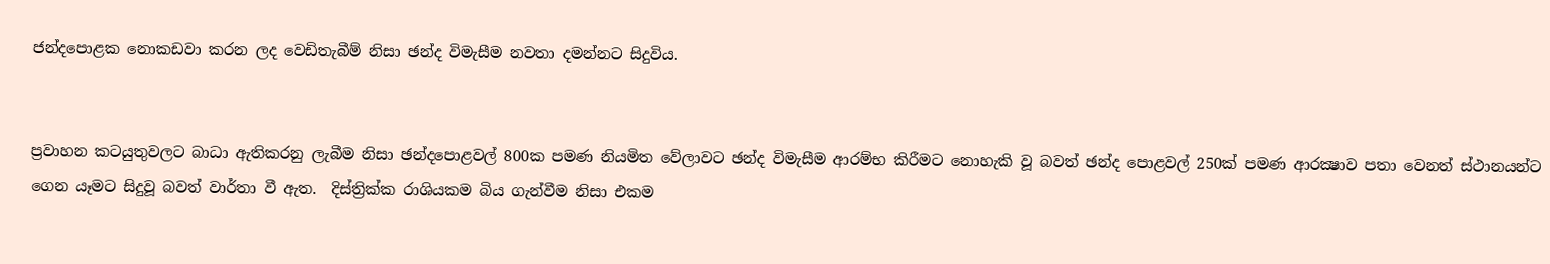ජන්දපොළක නොකඩවා කරන ලද වෙඩිතැබීම් නිසා ඡන්ද විමැසීම නවතා දමන්නට සිදුවිය.


ප්‍රවාහන කටයුතුවලට බාධා ඇතිකරනු ලැබීම නිසා ඡන්දපොළවල් 800ක පමණ නියමිත වේලාවට ඡන්ද විමැසීම ආරම්භ කිරීමට නොහැකි වූ බවත් ඡන්ද පොළවල් 250ක් පමණ ආරක්‍ෂාව පතා වෙනත් ස්ථානයන්ට ගෙන යෑමට සිදුවූ බවත් වාර්තා වී ඇත.  දිස්ත්‍රික්ක රාශියකම බිය ගැන්වීම නිසා එකම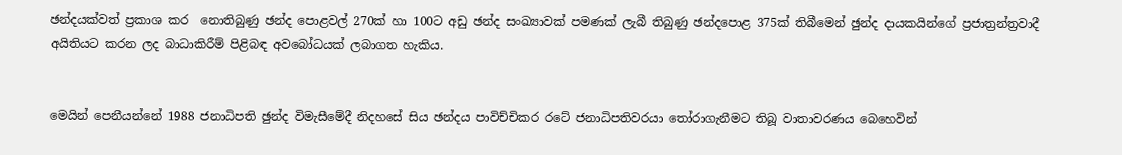ඡන්දයක්වත් ප්‍රකාශ කර  නොතිබුණු ඡන්ද පොළවල් 270ක් හා 100ට අඩු ඡන්ද සංඛ්‍යාවක් පමණක් ලැබී තිබුණු ඡන්දපොළ 375ක් තිබීමෙන් ඡුන්ද දායකයින්ගේ ප්‍රජාත්‍රන්ත්‍රවාදී අයිතියට කරන ලද බාධාකිරීම් පිළිබඳ අවබෝධයක් ලබාගත හැකිය.


මෙයින් පෙනීයන්නේ 1988 ජනාධිපති ඡුන්ද විමැසීමේදී නිදහසේ සිය ඡන්දය පාවිච්චිකර රටේ ජනාධිපතිවරයා තෝරාගැනීමට තිබූ වාතාවරණය බෙහෙවින්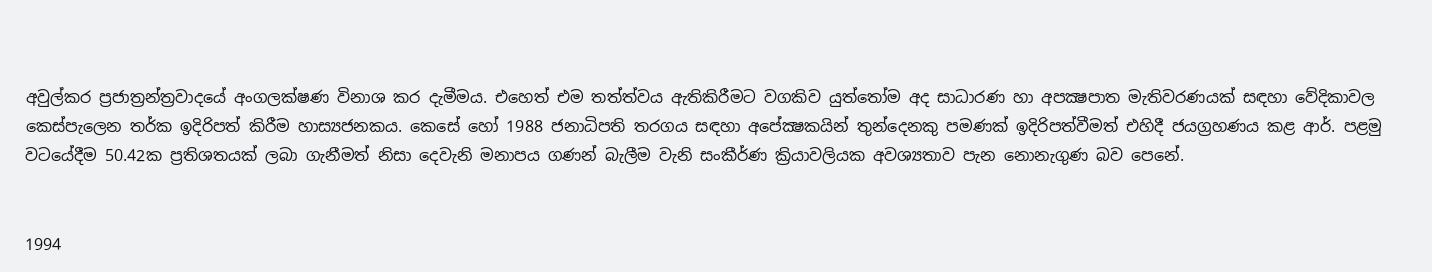අවුල්කර ප්‍රජාත්‍රන්ත්‍රවාදයේ අංගලක්ෂණ විනාශ කර දැමීමය. එහෙත් එම තත්ත්වය ඇතිකිරීමට වගකිව යුත්තෝම අද සාධාරණ හා අපක්‍ෂපාත මැතිවරණයක් සඳහා වේදිකාවල කෙස්පැලෙන තර්ක ඉදිරිපත් කිරීම හාස්‍යජනකය. කෙසේ හෝ 1988 ජනාධිපති තරගය සඳහා අපේක්‍ෂකයින් තුන්දෙනකු පමණක් ඉදිරිපත්වීමත් එහිදී ජයග්‍රහණය කළ ආර්. පළමු වටයේදීම 50.42ක ප්‍රතිශතයක් ලබා ගැනීමත් නිසා දෙවැනි මනාපය ගණන් බැලීම වැනි සංකීර්ණ ක්‍රියාවලියක අවශ්‍යතාව පැන නොනැගුණ බව පෙනේ.


1994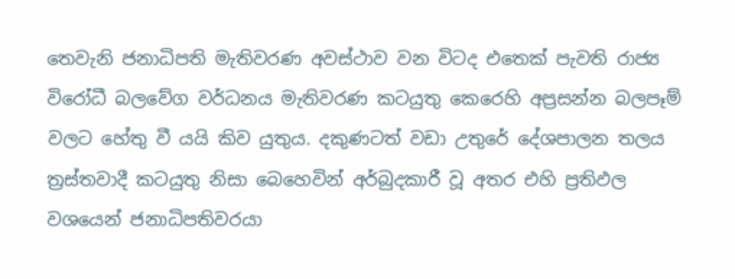තෙවැනි ජනාධිපති මැතිවරණ අවස්ථාව වන විටද එතෙක් පැවති රාජ්‍ය විරෝධී බලවේග වර්ධනය මැතිවරණ කටයුතු කෙරෙහි අප්‍රසන්න බලපෑම් වලට හේතු වී යයි කිව යුතුය. දකුණටත් වඩා උතුරේ දේශපාලන තලය ත්‍රස්තවාදී කටයුතු නිසා බෙහෙවින් අර්බුදකාරී වූ අතර එහි ප්‍රතිඵල වශයෙන් ජනාධිපතිවරයා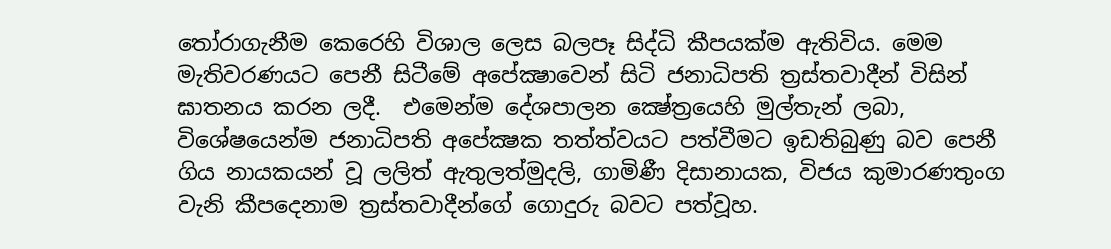තෝරාගැනීම කෙරෙහි විශාල ලෙස බලපෑ සිද්ධි කීපයක්ම ඇතිවිය. මෙම මැතිවරණයට පෙනී සිටීමේ අපේක්‍ෂාවෙන් සිටි ජනාධිපති ත්‍රස්තවාදීන් විසින් ඝාතනය කරන ලදී.  එමෙන්ම දේශපාලන ක්‍ෂේත්‍රයෙහි මුල්තැන් ලබා, විශේෂයෙන්ම ජනාධිපති අපේක්‍ෂක තත්ත්වයට පත්වීමට ඉඩතිබුණු බව පෙනී ගිය නායකයන් වූ ලලිත් ඇතුලත්මුදලි, ගාමිණී දිසානායක, විජය කුමාරණතුංග වැනි කීපදෙනාම ත්‍රස්තවාදීන්ගේ ගොදුරු බවට පත්වූහ.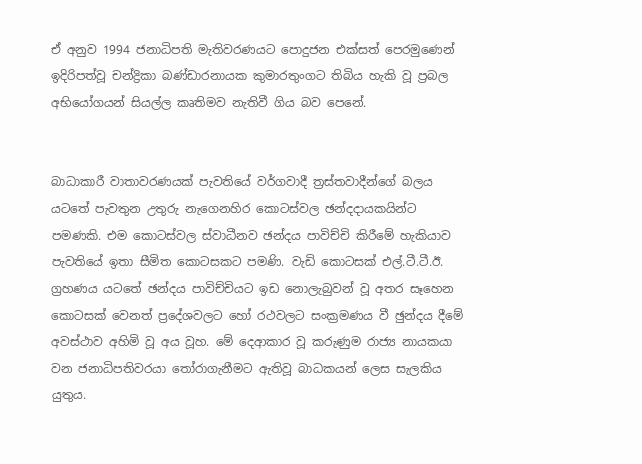ඒ අනුව 1994 ජනාධිපති මැතිවරණයට පොදුජන එක්සත් පෙරමුණෙන් ඉදිරිපත්වූ චන්ද්‍රිකා බණ්ඩාරනායක කුමාරතුංගට තිබිය හැකි වූ ප්‍රබල අභියෝගයන් සියල්ල කෘතිමව නැතිවී ගිය බව පෙනේ.


බාධාකාරී වාතාවරණයක් පැවතියේ වර්ගවාදී ත්‍රස්තවාදීන්ගේ බලය යටතේ පැවතුන උතුරු නැගෙනහිර කොටස්වල ඡන්දදායකයින්ට පමණකි. එම කොටස්වල ස්වාධීනව ඡන්දය පාවිච්චි කිරීමේ හැකියාව පැවතියේ ඉතා සීමිත කොටසකට පමණි. වැඩි කොටසක් එල්.ටී.ටී.ඊ. ග්‍රහණය යටතේ ඡන්දය පාවිච්චියට ඉඩ නොලැබුවන් වූ අතර සෑහෙන කොටසක් වෙනත් ප්‍රදේශවලට හෝ රථවලට සංක්‍රමණය වී ඡුන්දය දීමේ අවස්ථාව අහිමි වූ අය වූහ. මේ දෙආකාර වූ කරුණුම රාජ්‍ය නායකයා වන ජනාධිපතිවරයා තෝරාගැනීමට ඇතිවූ බාධකයන් ලෙස සැලකිය යුතුය.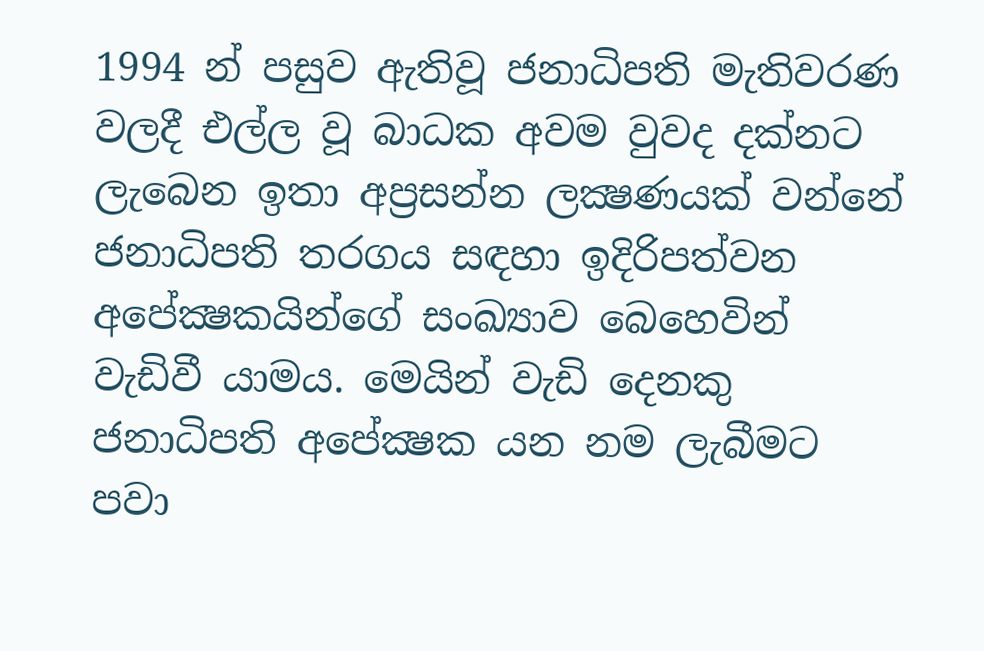1994 න් පසුව ඇතිවූ ජනාධිපති මැතිවරණ වලදී එල්ල වූ බාධක අවම වුවද දක්නට ලැබෙන ඉතා අප්‍රසන්න ලක්‍ෂණයක් වන්නේ ජනාධිපති තරගය සඳහා ඉදිරිපත්වන අපේක්‍ෂකයින්ගේ සංඛ්‍යාව බෙහෙවින් වැඩිවී යාමය. මෙයින් වැඩි දෙනකු ජනාධිපති අපේක්‍ෂක යන නම ලැබීමට පවා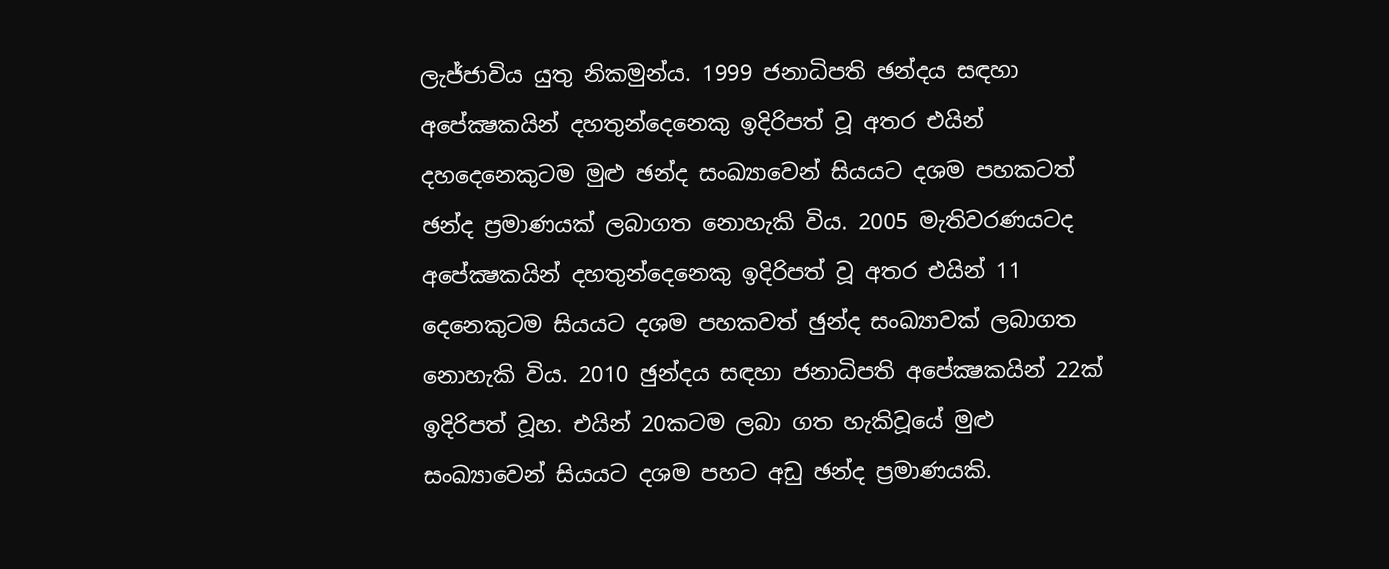ලැජ්ජාවිය යුතු නිකමුන්ය. 1999 ජනාධිපති ඡන්දය සඳහා අපේක්‍ෂකයින් දහතුන්දෙනෙකු ඉදිරිපත් වූ අතර එයින් දහදෙනෙකුටම මුළු ඡන්ද සංඛ්‍යාවෙන් සියයට දශම පහකටත් ඡන්ද ප්‍රමාණයක් ලබාගත නොහැකි විය. 2005 මැතිවරණයටද අපේක්‍ෂකයින් දහතුන්දෙනෙකු ඉදිරිපත් වූ අතර එයින් 11 දෙනෙකුටම සියයට දශම පහකවත් ඡුන්ද සංඛ්‍යාවක් ලබාගත නොහැකි විය. 2010 ඡුන්දය සඳහා ජනාධිපති අපේක්‍ෂකයින් 22ක් ඉදිරිපත් වූහ. එයින් 20කටම ලබා ගත හැකිවූයේ මුළු සංඛ්‍යාවෙන් සියයට දශම පහට අඩු ඡන්ද ප්‍රමාණයකි.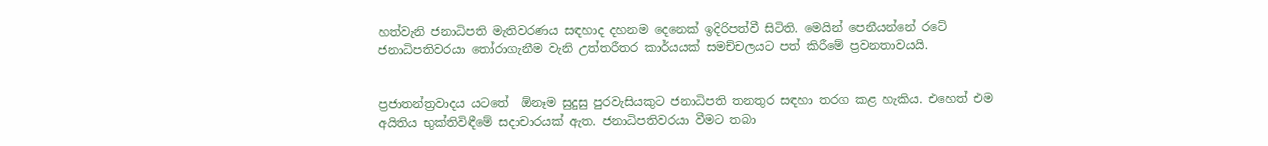හත්වැනි ජනාධිපති මැතිවරණය සඳහාද දහනම දෙනෙක් ඉදිරිපත්වී සිටිති. මෙයින් පෙනීයන්නේ රටේ ජනාධිපතිවරයා තෝරාගැනීම වැනි උත්තරීතර කාර්යයක් සමච්චලයට පත් කිරීමේ ප්‍රවනතාවයයි.


ප්‍රජාතන්ත්‍රවාදය යටතේ  ඕනෑම සුදුසු පුරවැසියකුට ජනාධිපති තනතුර සඳහා තරග කළ හැකිය. එහෙත් එම අයිතිය භුක්තිවිඳීමේ සදාචාරයක් ඇත. ජනාධිපතිවරයා වීමට තබා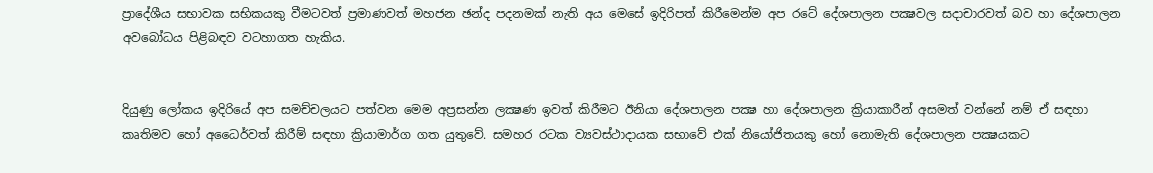ප්‍රාදේශීය සභාවක සභිකයකු වීමටවත් ප්‍රමාණවත් මහජන ඡන්ද පදනමක් නැති අය මෙසේ ඉදිරිපත් කිරීමෙන්ම අප රටේ දේශපාලන පක්‍ෂවල සදාචාරවත් බව හා දේශපාලන අවබෝධය පිළිබඳව වටහාගත හැකිය.


දියුණු ලෝකය ඉදිරියේ අප සමච්චලයට පත්වන මෙම අප්‍රසන්න ලක්‍ෂණ ඉවත් කිරීමට ඊනියා දේශපාලන පක්‍ෂ හා දේශපාලන ක්‍රියාකාරීන් අසමත් වන්නේ නම් ඒ සඳහා කෘතිමව හෝ අධෛර්වත් කිරීම් සඳහා ක්‍රියාමාර්ග ගත යුතුවේ. සමහර රටක ව්‍යවස්ථාදායක සභාවේ එක් නියෝජිතයකු හෝ නොමැති දේශපාලන පක්‍ෂයකට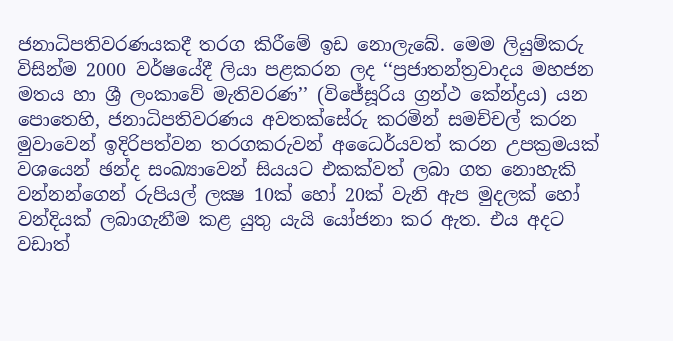ජනාධිපතිවරණයකදී තරග කිරීමේ ඉඩ නොලැබේ. මෙම ලියුම්කරු විසින්ම 2000 වර්ෂයේදී ලියා පළකරන ලද ‘‘ප්‍රජාතන්ත්‍රවාදය මහජන මතය හා ශ්‍රී ලංකාවේ මැතිවරණ’’ (විජේසූරිය ග්‍රන්ථ කේන්ද්‍රය) යන පොතෙහි, ජනාධිපතිවරණය අවතක්සේරු කරමින් සමච්චල් කරන මුවාවෙන් ඉදිරිපත්වන තරගකරුවන් අධෛර්යවත් කරන උපක්‍රමයක් වශයෙන් ඡන්ද සංඛ්‍යාවෙන් සියයට එකක්වත් ලබා ගත නොහැකි වන්නන්ගෙන් රුපියල් ලක්‍ෂ 10ක් හෝ 20ක් වැනි ඇප මුදලක් හෝ වන්දියක් ලබාගැනීම කළ යුතු යැයි යෝජනා කර ඇත. එය අදට වඩාත්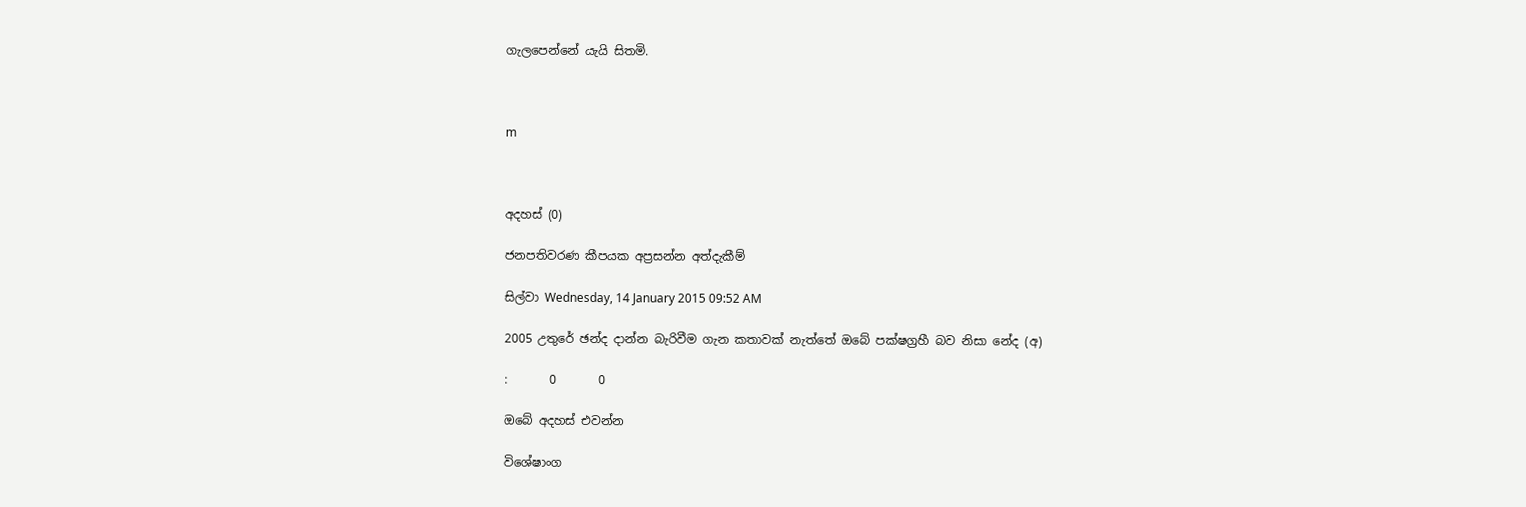ගැලපෙන්නේ යැයි සිතමි.



m



අදහස් (0)

ජනපතිවරණ කීපයක අප්‍රසන්න අත්දැකීම්

සිල්වා Wednesday, 14 January 2015 09:52 AM

2005 උතුරේ ඡන්ද දාන්න බැරිවීම ගැන කතාවක් නැත්තේ ඔබේ පක්ෂග්‍රහී බව නිසා නේද (අ)

:       0       0

ඔබේ අදහස් එවන්න

විශේෂාංග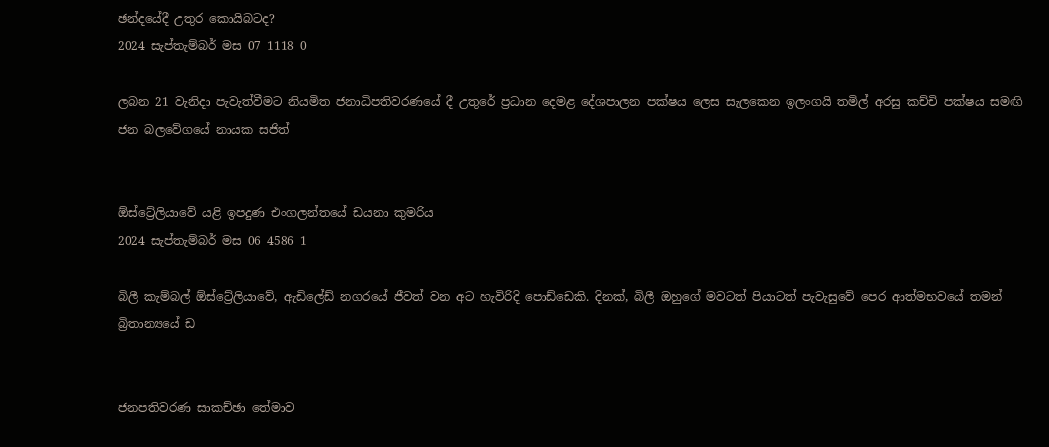ඡන්දයේදී උතුර කොයිබටද?
2024 සැප්තැම්බර් මස 07 1118 0

ලබන 21 වැනිදා පැවැත්වීමට නියමිත ජනාධිපතිවරණයේ දී උතුරේ ප්‍රධාන දෙමළ දේශපාලන පක්ෂය ලෙස සැලකෙන ඉලංගයි තමිල් අරසු කච්චි පක්ෂය සමඟි ජන බලවේගයේ නායක සජිත්


ඕස්ට්‍රේලියාවේ යළි ඉපදුණ එංගලන්තයේ ඩයනා කුමරිය
2024 සැප්තැම්බර් මස 06 4586 1

බිලී කැම්බල් ඕස්ට්‍රේලියාවේ, ඇඩිලේඩ් නගරයේ ජීවත් වන අට හැවිරිදි පොඩ්ඩෙකි. දිනක්, බිලී ඔහුගේ මවටත් පියාටත් පැවැසුවේ පෙර ආත්මභවයේ තමන් බ්‍රිතාන්‍යයේ ඩ


ජනපතිවරණ සාකච්ඡා තේමාව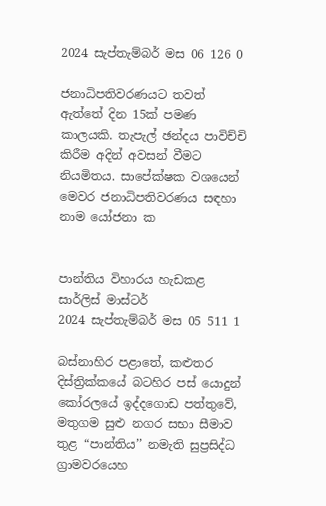2024 සැප්තැම්බර් මස 06 126 0

ජනාධිපතිවරණයට තවත් ඇත්තේ දින 15ක් පමණ කාලයකි. තැපැල් ඡන්දය පාවිච්චි කිරීම අදින් අවසන් වීමට නියමිතය. සාපේක්ෂක වශයෙන් මෙවර ජනාධිපතිවරණය සඳහා නාම යෝජනා ක


පාන්තිය විහාරය හැඩකළ සාර්ලිස් මාස්ටර්
2024 සැප්තැම්බර් මස 05 511 1

බස්නාහිර පළාතේ, කළුතර දිස්ත්‍රික්කයේ බටහිර පස් යොදුන් කෝරලයේ ඉද්දගොඩ පත්තුවේ, මතුගම සුළු නගර සභා සීමාව තුළ “පාන්තිය’’ නමැති සුප්‍රසිද්ධ ග්‍රාමවරයෙහ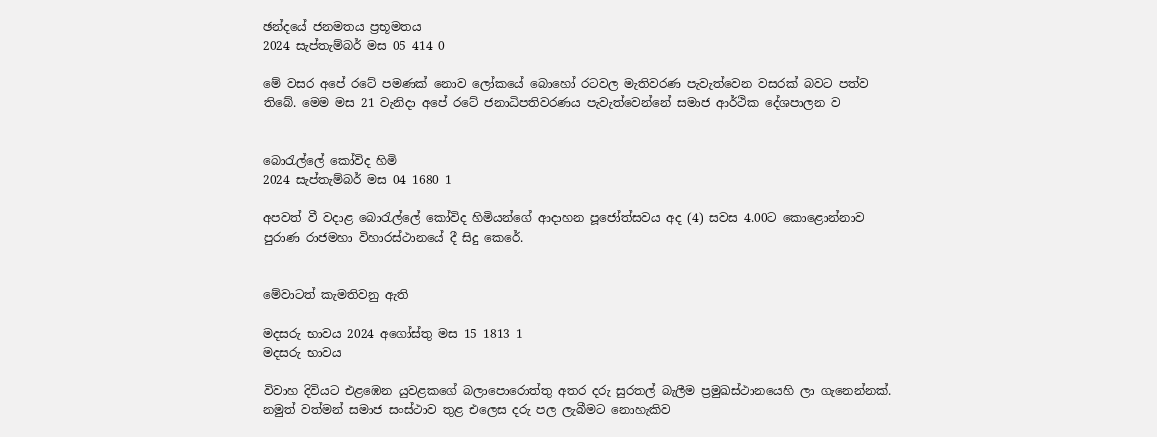ඡන්දයේ ජනමතය ප්‍රභූමතය
2024 සැප්තැම්බර් මස 05 414 0

මේ වසර අපේ රටේ පමණක් නොව ලෝකයේ බොහෝ රටවල මැතිවරණ පැවැත්වෙන වසරක් බවට පත්ව තිබේ. මෙම මස 21 වැනිදා අපේ රටේ ජනාධිපතිවරණය පැවැත්වෙන්නේ සමාජ ආර්ථික දේශපාලන ව


බොරැල්ලේ කෝවිද හිමි
2024 සැප්තැම්බර් මස 04 1680 1

අපවත් වී වදාළ බොරැල්ලේ කෝවිද හිමියන්ගේ ආදාහන පූජෝත්සවය අද (4) සවස 4.00ට කොළොන්නාව පුරාණ රාජමහා විහාරස්ථානයේ දී සිදු කෙරේ.


මේවාටත් කැමතිවනු ඇති

මදසරු භාවය 2024 අගෝස්තු මස 15 1813 1
මදසරු භාවය

විවාහ දිවියට එළඹෙන යුවළකගේ බලාපොරොත්තු අතර දරු සුරතල් බැලීම ප්‍රමුඛස්ථානයෙහි ලා ගැනෙන්නක්. නමුත් වත්මන් සමාජ සංස්ථාව තුළ එලෙස දරු පල ලැබීමට නොහැකිව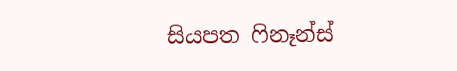සියපත ෆිනෑන්ස්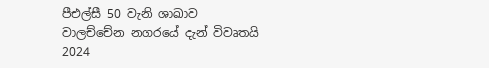පීඑල්සී 50 වැනි ශාඛාව වාලච්චේන නගරයේ දැන් විවෘතයි 2024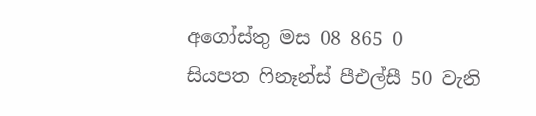අගෝස්තු මස 08 865 0
සියපත ෆිනෑන්ස් පීඑල්සී 50 වැනි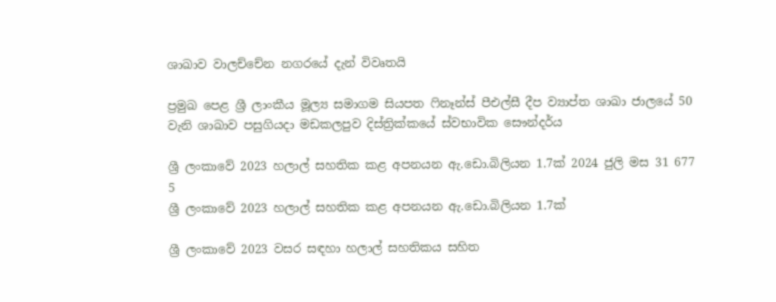ශාඛාව වාලච්චේන නගරයේ දැන් විවෘතයි

ප්‍රමුඛ පෙළ ශ්‍රී ලාංකීය මූල්‍ය සමාගම සියපත ෆිනෑන්ස් පීඑල්සී දීප ව්‍යාප්ත ශාඛා ජාලයේ 50 වැනි ශාඛාව පසුගියදා මඩකලපුව දිස්ත්‍රික්කයේ ස්වභාවික සෞන්දර්ය

ශ්‍රී ලංකාවේ 2023 හලාල් සහතික කළ අපනයන ඇ.ඩො.බිලියන 1.7ක් 2024 ජුලි මස 31 677 5
ශ්‍රී ලංකාවේ 2023 හලාල් සහතික කළ අපනයන ඇ.ඩො.බිලියන 1.7ක්

ශ්‍රී ලංකාවේ 2023 වසර සඳහා හලාල් සහතිකය සහිත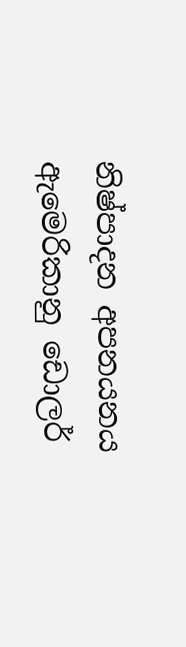නිෂ්පාදන අපනයනය ඇමෙරිකානු ඩොලර්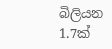බිලියන 1.7ක්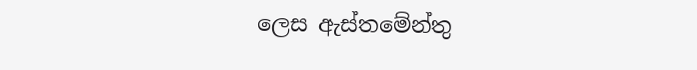ලෙස ඇස්තමේන්තු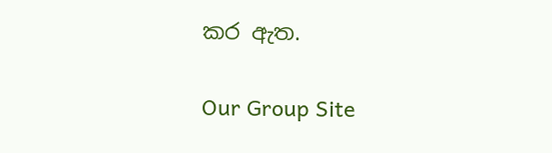කර ඇත.

Our Group Site